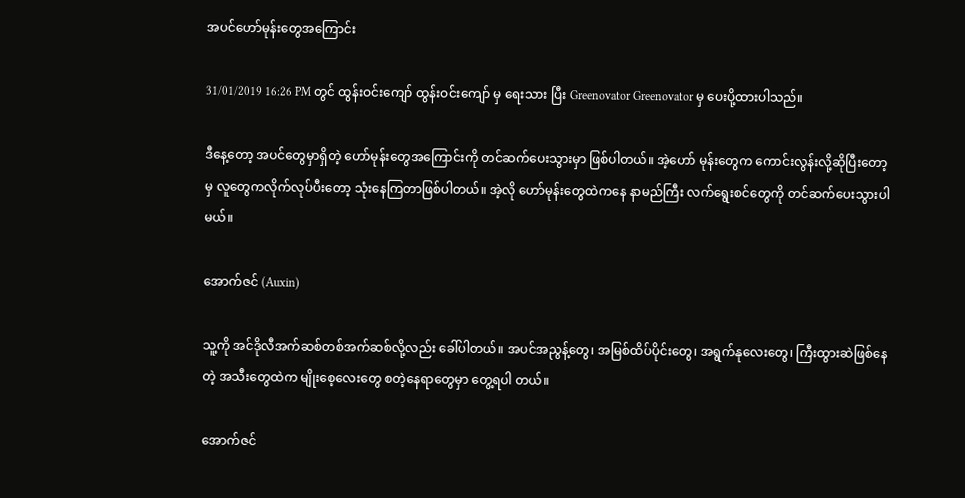အပင်ဟော်မုန်းတွေအကြောင်း

31/01/2019 16:26 PM တွင် ထွန်းဝင်းကျော် ထွန်းဝင်းကျော် မှ ရေးသား ပြီး Greenovator Greenovator မှ ပေးပို့ထားပါသည်။

ဒီနေ့တော့ အပင်တွေမှာရှိတဲ့ ဟော်မုန်းတွေအကြောင်းကို တင်ဆက်ပေးသွားမှာ ဖြစ်ပါတယ်။ အဲ့ဟော် မုန်းတွေက ကောင်းလွန်းလို့ဆိုပြီးတော့မှ လူတွေကလိုက်လုပ်ပီးတော့ သုံးနေကြတာဖြစ်ပါတယ်။ အဲ့လို ဟော်မုန်းတွေထဲကနေ နာမည်ကြီး လက်ရွေးစင်တွေကို တင်ဆက်ပေးသွားပါမယ်။

အောက်ဇင် (Auxin)

သူ့ကို အင်ဒိုလီအက်ဆစ်တစ်အက်ဆစ်လို့လည်း ခေါ်ပါတယ်။ အပင်အညွန့်တွေ၊ အမြစ်ထိပ်ပိုင်းတွေ၊ အရွက်နုလေးတွေ၊ ကြီးထွားဆဲဖြစ်နေတဲ့ အသီးတွေထဲက မျိုးစေ့လေးတွေ စတဲ့နေရာတွေမှာ တွေ့ရပါ တယ်။

အောက်ဇင်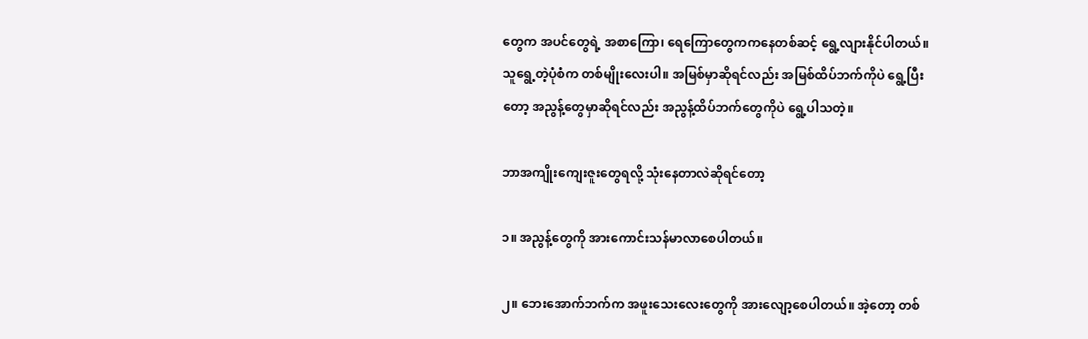တွေက အပင်တွေရဲ့ အစာကြော၊ ရေကြောတွေကကနေတစ်ဆင့် ရွေ့လျားနိုင်ပါတယ်။ သူရွေ့တဲ့ပုံစံက တစ်မျိုးလေးပါ။ အမြစ်မှာဆိုရင်လည်း အမြစ်ထိပ်ဘက်ကိုပဲ ရွေ့ပြီးတော့ အညွန့်တွေမှာဆိုရင်လည်း အညွန့်ထိပ်ဘက်တွေကိုပဲ ရွေ့ပါသတဲ့။

ဘာအကျိုးကျေးဇူးတွေရလို့ သုံးနေတာလဲဆိုရင်တော့

၁။ အညွန့်တွေကို အားကောင်းသန်မာလာစေပါတယ်။

၂။ ဘေးအောက်ဘက်က အဖူးသေးလေးတွေကို အားလျော့စေပါတယ်။ အဲ့တော့ တစ်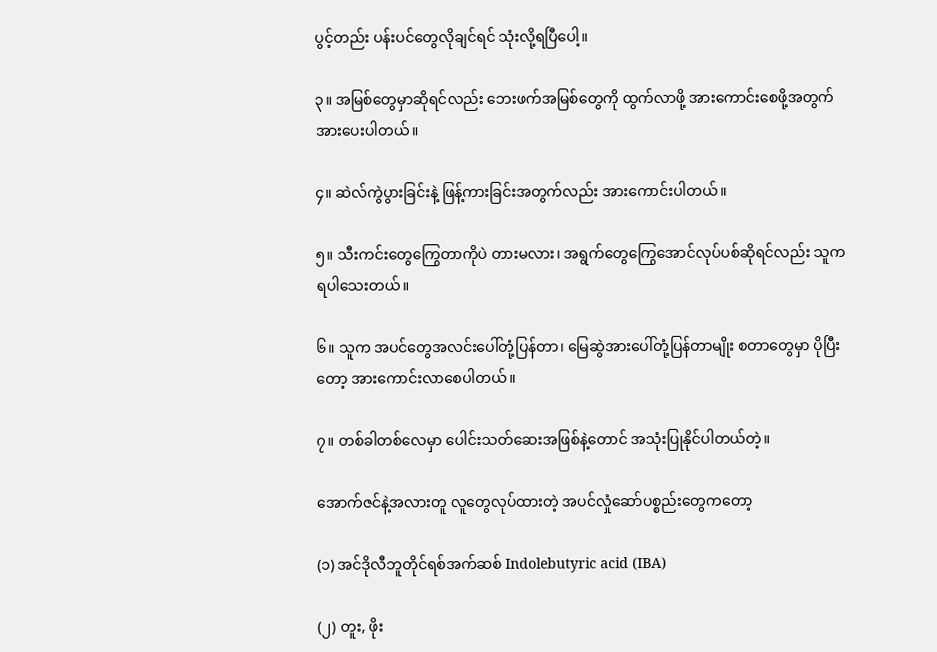ပွင့်တည်း ပန်းပင်တွေလိုချင်ရင် သုံးလို့ရပြီပေါ့။

၃။ အမြစ်တွေမှာဆိုရင်လည်း ဘေးဖက်အမြစ်တွေကို ထွက်လာဖို့ အားကောင်းစေဖို့အတွက် အားပေးပါတယ်။

၄။ ဆဲလ်ကွဲပွားခြင်းနဲ့ ဖြန့်ကားခြင်းအတွက်လည်း အားကောင်းပါတယ်။

၅။ သီးကင်းတွေကြွေတာကိုပဲ တားမလား၊ အရွက်တွေကြွေအောင်လုပ်ပစ်ဆိုရင်လည်း သူကရပါသေးတယ်။

၆။ သူက အပင်တွေအလင်းပေါ်တုံ့ပြန်တာ၊ မြေဆွဲအားပေါ်တုံ့ပြန်တာမျိုး စတာတွေမှာ ပိုပြီးတော့ အားကောင်းလာစေပါတယ်။

၇။ တစ်ခါတစ်လေမှာ ပေါင်းသတ်ဆေးအဖြစ်နဲ့တောင် အသုံးပြုနိုင်ပါတယ်တဲ့။

အောက်ဇင်နဲ့အလားတူ လူတွေလုပ်ထားတဲ့ အပင်လှုံဆော်ပစ္စည်းတွေကတော့

(၁) အင်ဒိုလီဘူတိုင်ရစ်အက်ဆစ် Indolebutyric acid (IBA)

(၂) တူး, ဖိုး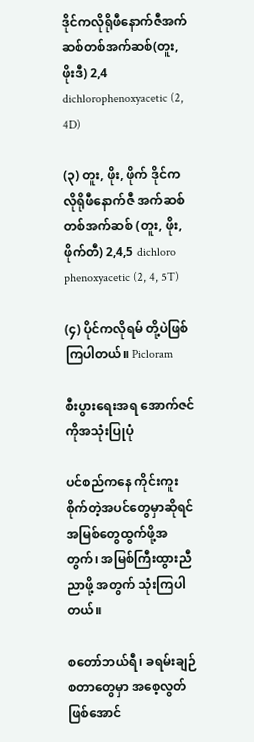ဒိုင်ကလိုရိုဖီနောက်ဇီအက်ဆစ်တစ်အက်ဆစ်(တူး, ဖိုးဒီ) 2,4 dichlorophenoxyacetic (2, 4D)

(၃) တူး, ဖိုး, ဖိုက် ဒိုင်ကလိုရိုဖီနောက်ဇီ အက်ဆစ်တစ်အက်ဆစ် (တူး, ဖိုး, ဖိုက်တီ) 2,4,5 dichloro phenoxyacetic (2, 4, 5T)

(၄) ပိုင်ကလိုရမ် တို့ပဲဖြစ်ကြပါတယ်။ Picloram

စီးပွားရေးအရ အောက်ဇင်ကိုအသုံးပြုပုံ

ပင်စည်ကနေ ကိုင်းကူးစိုက်တဲ့အပင်တွေမှာဆိုရင် အမြစ်တွေထွက်ဖို့အတွက်၊ အမြစ်ကြီးထွားညီညာဖို့ အတွက် သုံးကြပါတယ်။

စတော်ဘယ်ရီ၊ ခရမ်းချဉ် စတာတွေမှာ အစေ့လွတ်ဖြစ်အောင်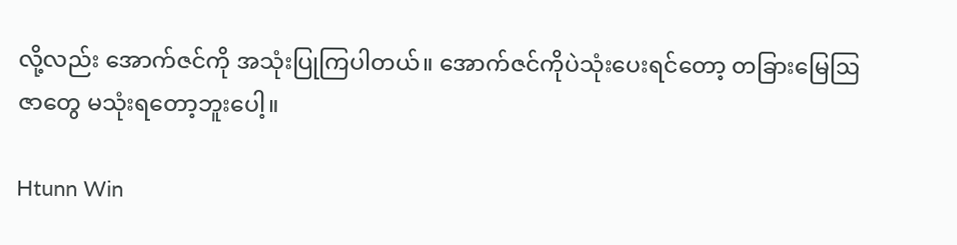လို့လည်း အောက်ဇင်ကို အသုံးပြုကြပါတယ်။ အောက်ဇင်ကိုပဲသုံးပေးရင်တော့ တခြားမြေဩဇာတွေ မသုံးရတော့ဘူးပေါ့။

Htunn Win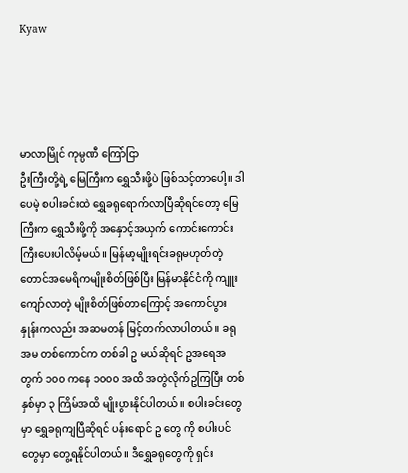Kyaw




မာလာမြိုင် ကုမ္ပဏီ ကြော်ငြာ
ဦးကြီးတို့ရဲ့ မြေကြီးက ရွှေသီးဖို့ပဲ ဖြစ်သင့်တာပေါ့။ ဒါပေမဲ့ စပါးခင်းထဲ ရွှေခရုရောက်လာပြီဆိုရင်တော့ မြေကြီးက ရွှေသီးဖို့ကို အနှောင့်အယှက် ကောင်းကောင်းကြီးပေးပါလိမ့်မယ်။ မြန်မာ့မျိုးရင်းခရုမဟုတ်တဲ့ တောင်အမေရိကမျိုးစိတ်ဖြစ်ပြီး မြန်မာနိုင်ငံကို ကျူးကျော်လာတဲ့ မျိုးစိတ်ဖြစ်တာကြောင့် အကောင်ပွားနှုန်းကလည်း အဆမတန် မြင့်တက်လာပါတယ်။ ခရုအမ တစ်ကောင်က တစ်ခါ ဥ မယ်ဆိုရင် ဥအရေအတွက် ၁၀၀ ကနေ ၁၀၀၀ အထိ အတွဲလိုက်ဥကြပြီး တစ်နှစ်မှာ ၃ ကြိမ်အထိ မျိုးပွားနိုင်ပါတယ်။ စပါးခင်းတွေမှာ ရွှေခရုကျပြီဆိုရင် ပန်းရောင် ဥ တွေ ကို စပါးပင်တွေမှာ တွေ့ရနိုင်ပါတယ်။ ဒီရွှေခရုတွေကို ရှင်း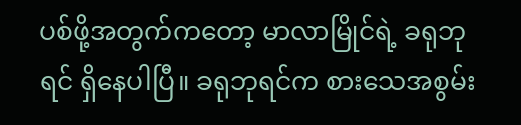ပစ်ဖို့အတွက်ကတော့ မာလာမြိုင်ရဲ့ ခရုဘုရင် ရှိနေပါပြီ။ ခရုဘုရင်က စားသေအစွမ်း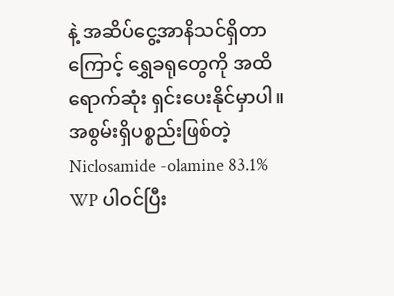နဲ့ အဆိပ်ငွေ့အာနိသင်ရှိတာကြောင့် ရွှေခရုတွေကို အထိရောက်ဆုံး ရှင်းပေးနိုင်မှာပါ။ အစွမ်းရှိပစ္စည်းဖြစ်တဲ့ Niclosamide -olamine 83.1% WP ပါဝင်ပြီး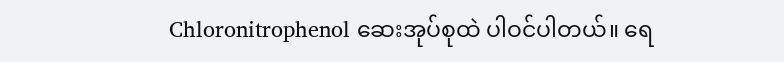Chloronitrophenol ဆေးအုပ်စုထဲ ပါဝင်ပါတယ်။ ရေ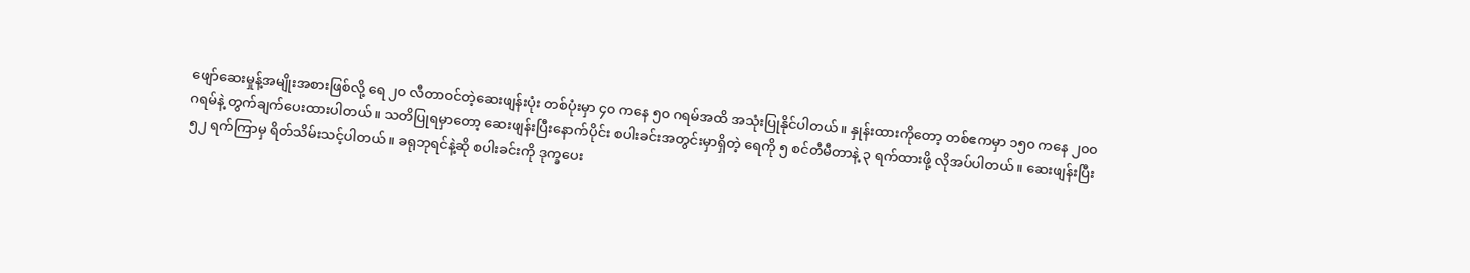ဖျော်ဆေးမှုန့်အမျိုးအစားဖြစ်လို့ ရေ ၂၀ လီတာဝင်တဲ့ဆေးဖျန်းပုံး တစ်ပုံးမှာ ၄၀ ကနေ ၅၀ ဂရမ်အထိ အသုံးပြုနိုင်ပါတယ်။ နှုန်းထားကိုတော့ တစ်ဧကမှာ ၁၅၀ ကနေ ၂၀၀ ဂရမ်နဲ့ တွက်ချက်ပေးထားပါတယ်။ သတိပြုရမှာတော့ ဆေးဖျန်းပြီးနောက်ပိုင်း စပါးခင်းအတွင်းမှာရှိတဲ့ ရေကို ၅ စင်တီမီတာနဲ့ ၃ ရက်ထားဖို့ လိုအပ်ပါတယ်။ ဆေးဖျန်းပြီး ၅၂ ရက်ကြာမှ ရိတ်သိမ်းသင့်ပါတယ်။ ခရုဘုရင်နဲ့ဆို စပါးခင်းကို ဒုက္ခပေး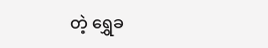တဲ့ ရွှေခ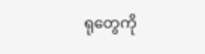ရုတွေကို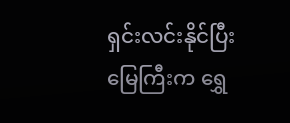ရှင်းလင်းနိုင်ပြီး မြေကြီးက ရွှေ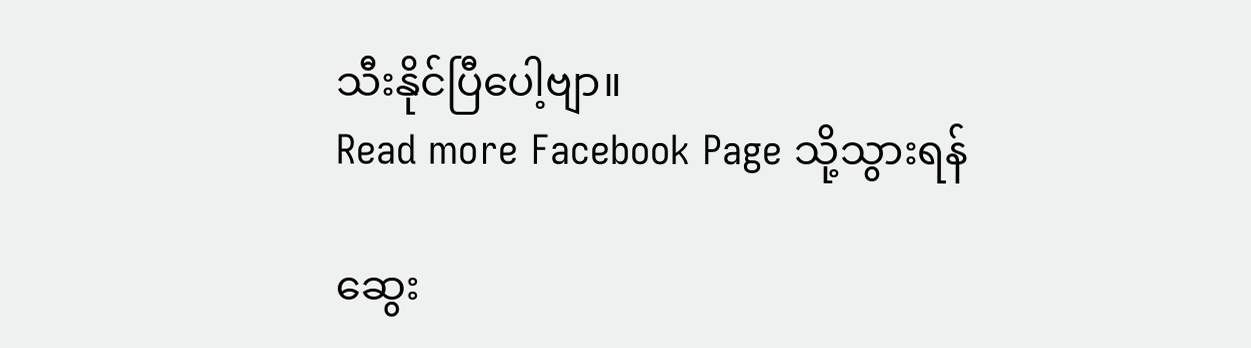သီးနိုင်ပြီပေါ့ဗျာ။
Read more Facebook Page သို့သွားရန်

ဆွေး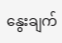နွေးချက်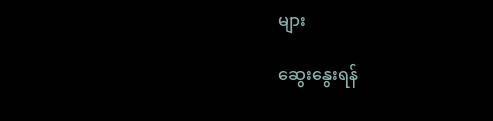များ

ဆွေးနွေးရန်